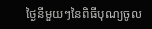ថ្ងៃនីមួយៗនៃពិធីបុណ្យចូល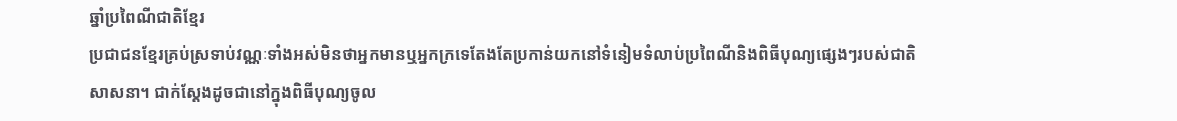ឆ្នាំប្រពៃណីជាតិខ្មែរ
ប្រជាជនខ្មែរគ្រប់ស្រទាប់វណ្ណៈទាំងអស់មិនថាអ្នកមានឬអ្នកក្រទេតែងតែប្រកាន់យកនៅទំនៀមទំលាប់ប្រពៃណីនិងពិធីបុណ្យផ្សេងៗរបស់ជាតិសាសនា។ ជាក់ស្ដែងដូចជានៅក្នុងពិធីបុណ្យចូល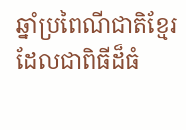ឆ្នាំប្រពៃណីជាតិខ្មែរដែលជាពិធីដ៏ធំ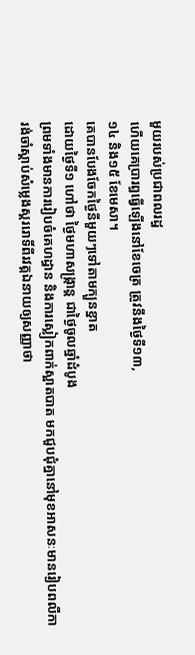មួយរបស់ប្រជាពលរដ្ធ
ហើយគេប្រារព្ធធ្វើឡើងនៅខែចេត្រ ត្រូវនឹងថ្ងៃទី១៣,
១៤ និង១៥ ខែមេសា។
គេបានបែងចែកថ្ងៃនីមួយៗទៅតាមក្បួនខ្នាត
ដោយថ្ងៃទី១ ហៅថា ថ្ងៃមហាសង្រ្កាន្ត ជាថ្ងៃចូលឆ្នាំដំបូង
ព្រមទាំងមានការរៀបចំគេហដ្ធាន និងការស្លៀកពាក់ស្អាតបាត មកជួបជុំគ្នានៅមុខអាសនៈមានរៀបពលីកា
រង់ចាំស្ដាប់សំម្លេងស្គររោទិ៍ពីរវត្តឯនាយឲ្យសញ្ញាថា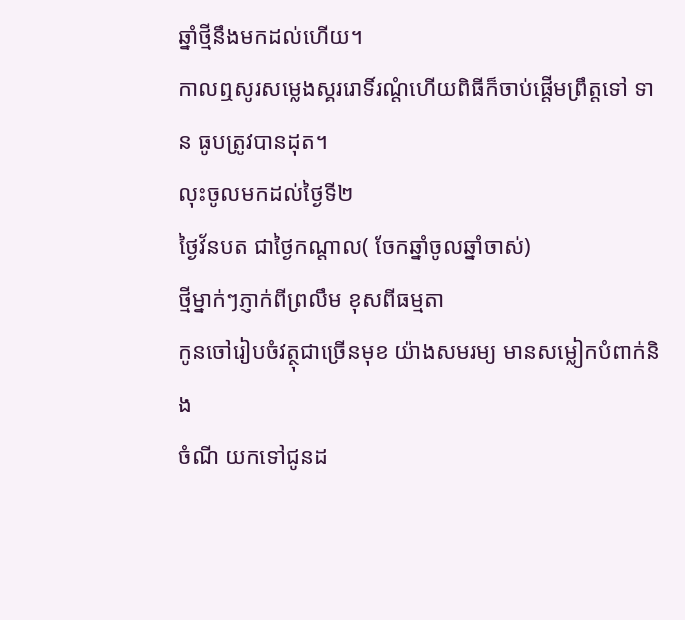ឆ្នាំថ្មីនឹងមកដល់ហើយ។
កាលឮសូរសម្លេងស្គររោទិ៍រណ្ដំហើយពិធីក៏ចាប់ផ្ដើមព្រឹត្តទៅ ទាន ធូបត្រូវបានដុត។
លុះចូលមកដល់ថ្ងៃទី២
ថ្ងៃវ័នបត ជាថ្ងៃកណ្ដាល( ចែកឆ្នាំចូលឆ្នាំចាស់)
ថ្មីម្នាក់ៗភ្ញាក់ពីព្រលឹម ខុសពីធម្មតា
កូនចៅរៀបចំវត្ថុជាច្រើនមុខ យ៉ាងសមរម្យ មានសម្លៀកបំពាក់និង
ចំណី យកទៅជូនដ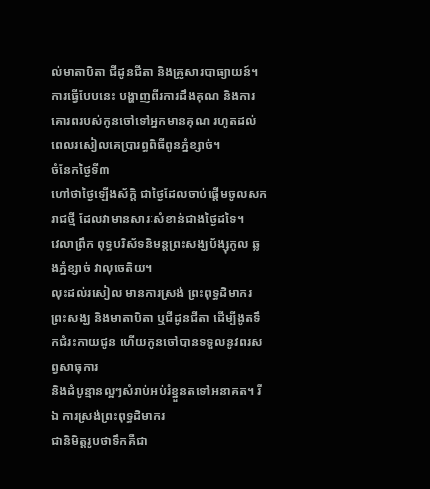ល់មាតាបិតា ជីដូនជីតា និងគ្រូសារបាធ្យាយន៍។
ការធ្វើបែបនេះ បង្ហាញពីរការដឹងគុណ និងការគោរពរបស់កូនចៅទៅអ្នកមានគុណ រហូតដល់ពេលរសៀលគេប្រារព្ធពិធីពូនភ្នំខ្សាច់។
ចំនែកថ្ងៃទី៣
ហៅថាថ្ងៃឡើងស័ក្តិ ជាថ្ងៃដែលចាប់ផ្ដើមចូលសករាជថ្មី ដែលវាមានសារៈសំខាន់ជាងថ្ងៃដទៃ។
វេលាព្រឹក ពុទ្ធបរិស័ទនិមន្តព្រះសង្ឃប័ង្សុកូល ឆ្លងភ្នំខ្សាច់ វាលុចេតិយ។
លុះដល់រសៀល មានការស្រង់ ព្រះពុទ្ធដិមាករ
ព្រះសង្ឃ និងមាតាបិតា ឬជីដូនជីតា ដើម្បីងូតទឹកជំរះកាយជូន ហើយកូនចៅបានទទួលនូវពរសព្វសាធុការ
និងដំបូន្មានល្អៗសំរាប់អប់រំខ្នួនតទៅអនាគត។ រីឯ ការស្រង់ព្រះពុទ្ធដិមាករ
ជានិមិត្តរូបថាទឹកគឺជា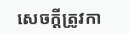សេចក្ដីត្រូវកា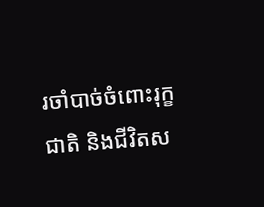រចាំបាច់ចំពោះរុក្ខជាតិ និងជីវិតស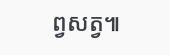ព្វសត្វ៕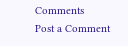Comments
Post a Comment